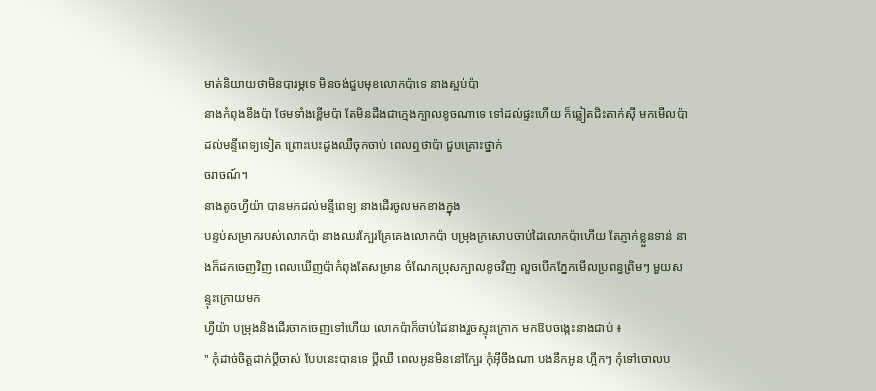មាត់និយាយថាមិនបារម្ភទេ មិនចង់ជួបមុខលោកប៉ាទេ នាងស្អប់ប៉ា
នាងកំពុងខឹងប៉ា ថែមទាំងខ្ពើមប៉ា តែមិនដឹងជាក្មេងក្បាលខូចណាទេ ទៅដល់ផ្ទះហើយ ក៏ឆ្លៀតជិះតាក់សុី មកមើលប៉ាដល់មន្ទីពេទ្យទៀត ព្រោះបេះដូងឈឺចុកចាប់ ពេលឮថាប៉ា ជួបគ្រោះថ្នាក់
ចរាចណ៍។
នាងតូចហ្វីយ៉ា បានមកដល់មន្ទីពេទ្យ នាងដើរចូលមកខាងក្នុង
បន្ទប់សម្រាករបស់លោកប៉ា នាងឈរក្បែរគ្រែគេងលោកប៉ា បម្រុងក្រសោបចាប់ដៃលោកប៉ាហើយ តែភ្ញាក់ខ្លួនទាន់ នាងក៏ដកចេញវិញ ពេលឃើញប៉ាកំពុងតែសម្រាន ចំណែកប្រុសក្បាលខូចវិញ លួចបើកភ្នែកមើលប្រពន្ធព្រិមៗ មួយសន្ទុះក្រោយមក
ហ្វីយ៉ា បម្រុងនិងដើរចាកចេញទៅហើយ លោកប៉ាក៏ចាប់ដៃនាងរួចស្ទុះក្រោក មកឱបចង្កេះនាងជាប់ ៖
" កុំដាច់ចិត្តដាក់ប្តីចាស់ បែបនេះបានទេ ប្តីឈឺ ពេលអូនមិននៅក្បែរ កុំអ៊ីចឹងណា បងនឹកអូន ហ្អឹកៗ កុំទៅចោលប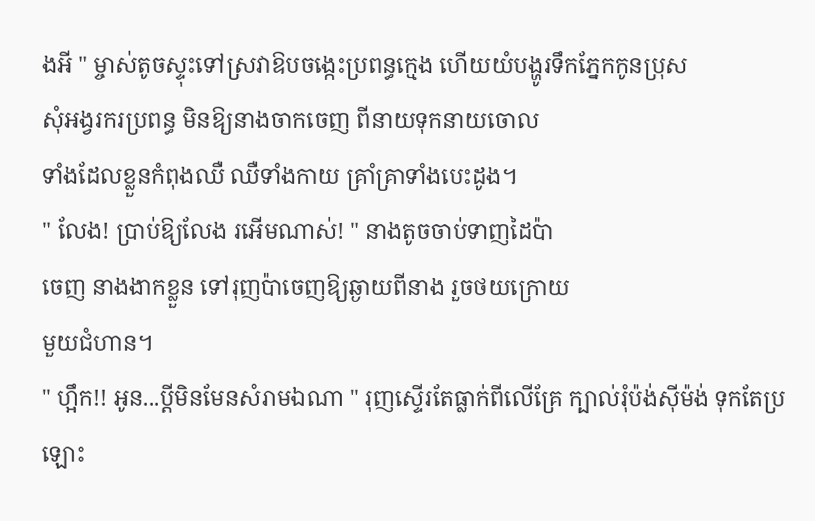ងអី " ម្ចាស់តូចស្ទុះទៅស្រវាឱបចង្កេះប្រពន្ធក្មេង ហើយយំបង្ហូរទឹកភ្នែកកូនប្រុស
សុំអង្វរករប្រពន្ធ មិនឱ្យនាងចាកចេញ ពីនាយទុកនាយចោល
ទាំងដែលខ្លួនកំពុងឈឺ ឈឺទាំងកាយ គ្រាំគ្រាទាំងបេះដូង។
" លែង! ប្រាប់ឱ្យលែង រអើមណាស់! " នាងតូចចាប់ទាញដៃប៉ា
ចេញ នាងងាកខ្លួន ទៅរុញប៉ាចេញឱ្យឆ្ងាយពីនាង រួចថយក្រោយ
មួយជំហាន។
" ហ្អឹក!! អូន...ប្តីមិនមែនសំរាមឯណា " រុញស្ទើរតែធ្លាក់ពីលើគ្រែ ក្បាល់រុំប៉ង់សុីម៉ង់ ទុកតែប្រឡោះ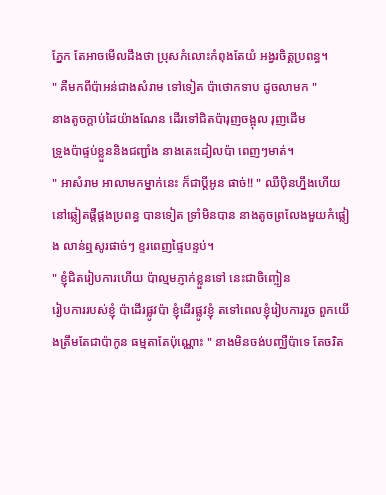ភ្នែក តែអាចមើលដឹងថា ប្រុសកំលោះកំពុងតែយំ អង្វរចិត្តប្រពន្ធ។
" គឺមកពីប៉ាអន់ជាងសំរាម ទៅទៀត ប៉ាថោកទាប ដូចលាមក "
នាងតូចក្តាប់ដៃយ៉ាងណែន ដើរទៅជិតប៉ារុញចង្អុល រុញដើម
ទ្រូងប៉ាផ្ទប់ខ្លួននិងជញ្ជាំង នាងតេះដៀលប៉ា ពេញៗមាត់។
" អាសំរាម អាលាមកម្នាក់នេះ ក៏ជាប្តីអូន ផាច់!! " ឈឺប៉ិនហ្នឹងហើយ នៅឆ្លៀតផ្តឺផ្តងប្រពន្ធ បានទៀត ទ្រាំមិនបាន នាងតូចព្រលែងមួយកំផ្លៀង លាន់ឮសូរផាច់ៗ ខ្ទរពេញផ្ទៃបន្ទប់។
" ខ្ញុំជិតរៀបការហើយ ប៉ាល្មមភ្ញាក់ខ្លួនទៅ នេះជាចិញ្ចៀន
រៀបការរបស់ខ្ញុំ ប៉ាដើរផ្លូវប៉ា ខ្ញុំដើរផ្លូវខ្ញុំ តទៅពេលខ្ញុំរៀបការរួច ពួកយើងត្រឹមតែជាប៉ាកូន ធម្មតាតែប៉ុណ្ណោះ " នាងមិនចង់បញ្ឈឺប៉ាទេ តែចរិត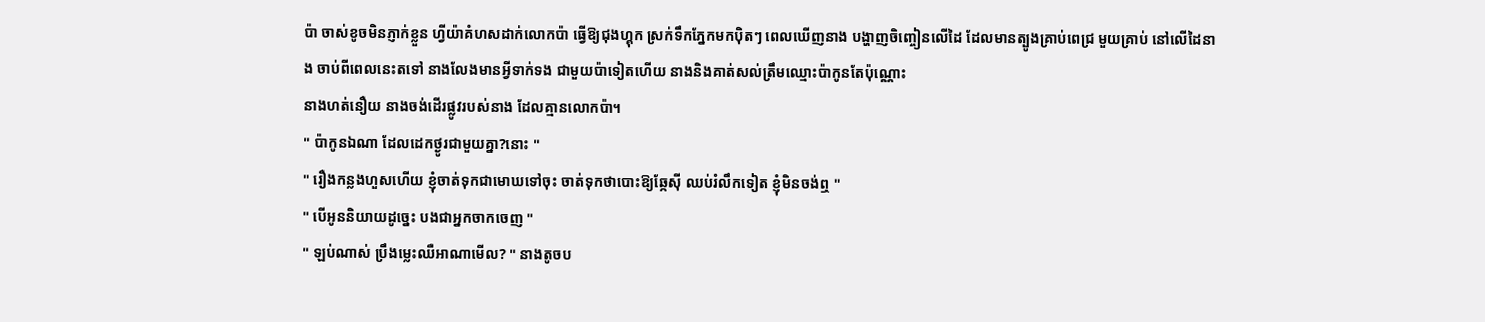ប៉ា ចាស់ខូចមិនភ្ញាក់ខ្លួន ហ្វីយ៉ាគំហសដាក់លោកប៉ា ធ្វើឱ្យជុងហ្គុក ស្រក់ទឹកភ្នែកមកប៉ិតៗ ពេលឃើញនាង បង្ហាញចិញ្ចៀនលើដៃ ដែលមានត្បូងគ្រាប់ពេជ្រ មួយគ្រាប់ នៅលើដៃនាង ចាប់ពីពេលនេះតទៅ នាងលែងមានអ្វីទាក់ទង ជាមួយប៉ាទៀតហើយ នាងនិងគាត់សល់ត្រឹមឈ្មោះប៉ាកូនតែប៉ុណ្ណោះ
នាងហត់នឿយ នាងចង់ដើរផ្លូវរបស់នាង ដែលគ្មានលោកប៉ា។
" ប៉ាកូនឯណា ដែលដេកថ្ងូរជាមួយគ្នា?នោះ "
" រឿងកន្លងហួសហើយ ខ្ញុំចាត់ទុកជាមោឃទៅចុះ ចាត់ទុកថាបោះឱ្យឆ្កែសុី ឈប់រំលឹកទៀត ខ្ញុំមិនចង់ឮ "
" បើអូននិយាយដូច្នេះ បងជាអ្នកចាកចេញ "
" ឡប់ណាស់ ប្រឹងម្លេះឈឺអាណាមើល? " នាងតូចប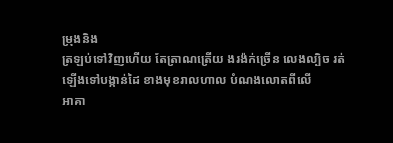ម្រុងនិង
ត្រឡប់ទៅវិញហើយ តែត្រាណត្រើយ ងរង៉ក់ច្រើន លេងល្បិច រត់ឡើងទៅបង្កាន់ដៃ ខាងមុខរាលហាល បំណងលោតពីលើ
អាគា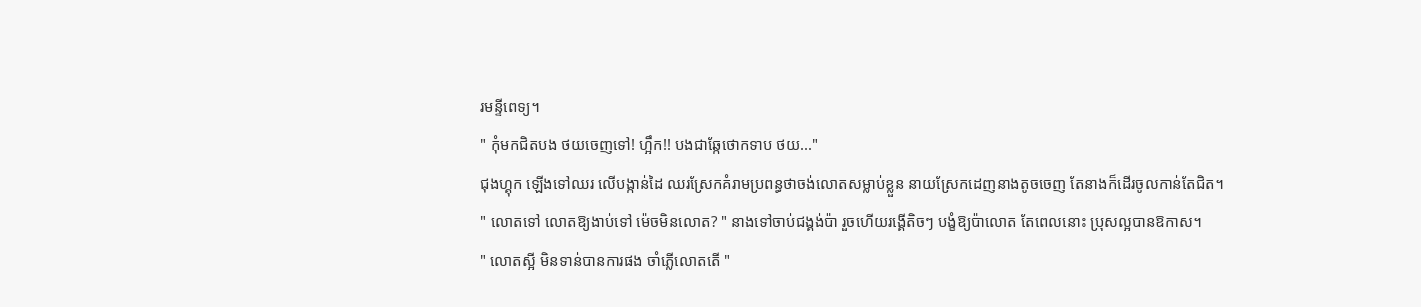រមន្ទីពេទ្យ។
" កុំមកជិតបង ថយចេញទៅ! ហ្អឹក!! បងជាឆ្កែថោកទាប ថយ..."
ជុងហ្គុក ឡើងទៅឈរ លើបង្កាន់ដៃ ឈរស្រែកគំរាមប្រពន្ធថាចង់លោតសម្លាប់ខ្លួន នាយស្រែកដេញនាងតូចចេញ តែនាងក៏ដើរចូលកាន់តែជិត។
" លោតទៅ លោតឱ្យងាប់ទៅ ម៉េចមិនលោត? " នាងទៅចាប់ជង្គង់ប៉ា រួចហើយរង្គើតិចៗ បង្ខំឱ្យប៉ាលោត តែពេលនោះ ប្រុសល្អបានឱកាស។
" លោតស្អី មិនទាន់បានការផង ចាំភ្លើលោតតើ "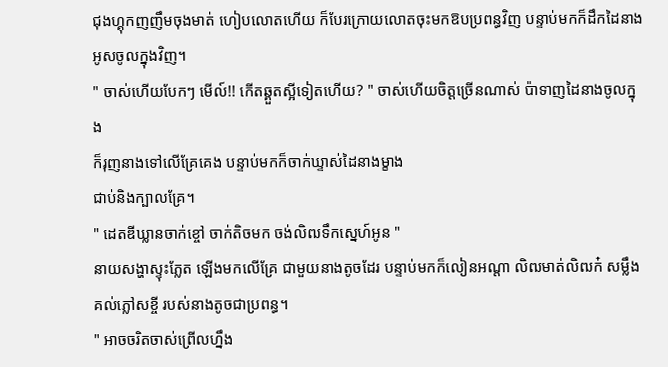ជុងហ្គុកញញឹមចុងមាត់ ហៀបលោតហើយ ក៏បែរក្រោយលោតចុះមកឱបប្រពន្ធវិញ បន្ទាប់មកក៏ដឹកដៃនាង អូសចូលក្នុងវិញ។
" ចាស់ហើយបែកៗ មើល៍!! កើតឆ្គួតស្អីទៀតហើយ? " ចាស់ហើយចិត្តច្រើនណាស់ ប៉ាទាញដៃនាងចូលក្នុង
ក៏រុញនាងទៅលើគ្រែគេង បន្ទាប់មកក៏ចាក់ឃ្ទាស់ដៃនាងម្ខាង
ជាប់និងក្បាលគ្រែ។
" ដេតឌីឃ្លានចាក់ខ្ចៅ ចាក់តិចមក ចង់លិឍទឹកស្នេហ៍អូន "
នាយសង្ហាស្ទុះភ្លែត ឡើងមកលើគ្រែ ជាមួយនាងតូចដែរ បន្ទាប់មកក៏លៀនអណ្តា លិឍមាត់លិឍក៎ សម្លឹងគល់ភ្លៅសខ្ចី របស់នាងតូចជាប្រពន្ធ។
" អាចចរិតចាស់ព្រើលហ្នឹង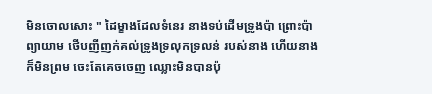មិនចោលសោះ " ដៃម្ខាងដែលទំនេរ នាងទប់ដើមទ្រូងប៉ា ព្រោះប៉ាព្យាយាម ថើបញីញក់គល់ទ្រូងទ្រលុកទ្រលន់ របស់នាង ហើយនាងក៏មិនព្រម ចេះតែគេចចេញ ឈ្លោះមិនបានប៉ុ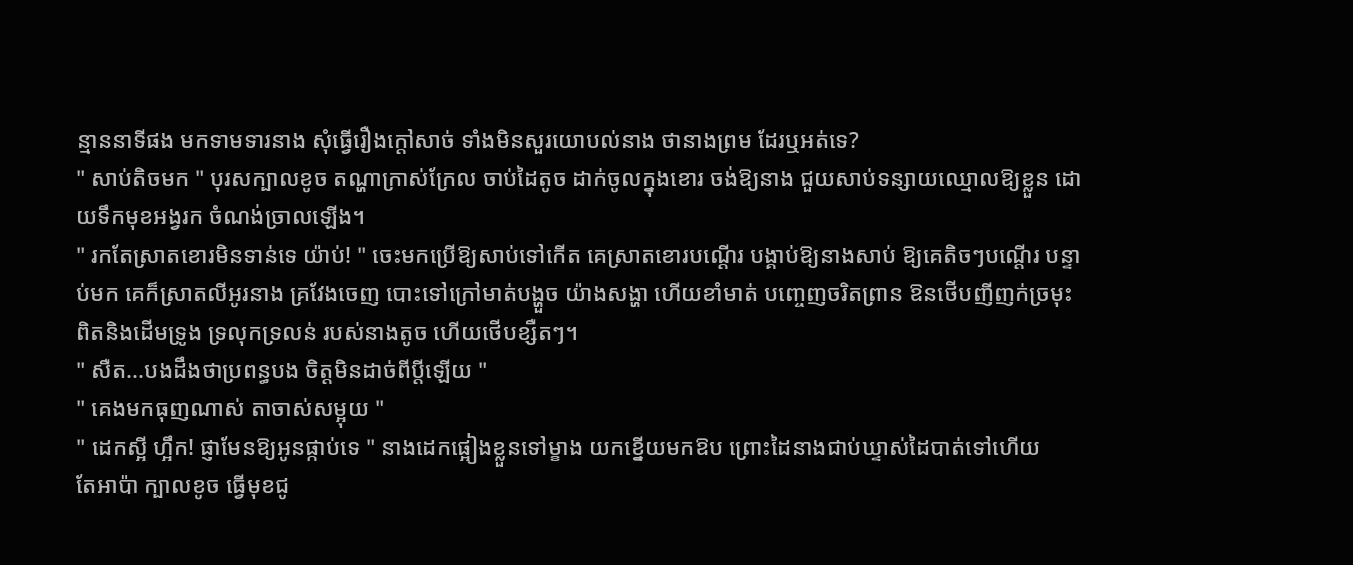ន្មាននាទីផង មកទាមទារនាង សុំធ្វើរឿងក្តៅសាច់ ទាំងមិនសួរយោបល់នាង ថានាងព្រម ដែរឬអត់ទេ?
" សាប់តិចមក " បុរសក្បាលខូច តណ្ហាក្រាស់ក្រែល ចាប់ដៃតូច ដាក់ចូលក្នុងខោរ ចង់ឱ្យនាង ជួយសាប់ទន្សាយឈ្មោលឱ្យខ្លួន ដោយទឹកមុខអង្វរក ចំណង់ច្រាលឡើង។
" រកតែស្រាតខោរមិនទាន់ទេ យ៉ាប់! " ចេះមកប្រើឱ្យសាប់ទៅកើត គេស្រាតខោរបណ្តើរ បង្គាប់ឱ្យនាងសាប់ ឱ្យគេតិចៗបណ្តើរ បន្ទាប់មក គេក៏ស្រាតលីអូរនាង គ្រវែងចេញ បោះទៅក្រៅមាត់បង្ហួច យ៉ាងសង្ហា ហើយខាំមាត់ បញ្ចេញចរិតព្រាន ឱនថើបញីញក់ច្រមុះ ពិតនិងដើមទ្រូង ទ្រលុកទ្រលន់ របស់នាងតូច ហើយថើបខ្សឺតៗ។
" សឺត...បងដឹងថាប្រពន្ធបង ចិត្តមិនដាច់ពីប្តីឡើយ "
" គេងមកធុញណាស់ តាចាស់សម្អុយ "
" ដេកស្អី ហ្អឹក! ផ្ញាមែនឱ្យអូនផ្កាប់ទេ " នាងដេកផ្អៀងខ្លួនទៅម្ខាង យកខ្នើយមកឱប ព្រោះដៃនាងជាប់ឃ្ទាស់ដៃបាត់ទៅហើយ
តែអាប៉ា ក្បាលខូច ធ្វើមុខជូ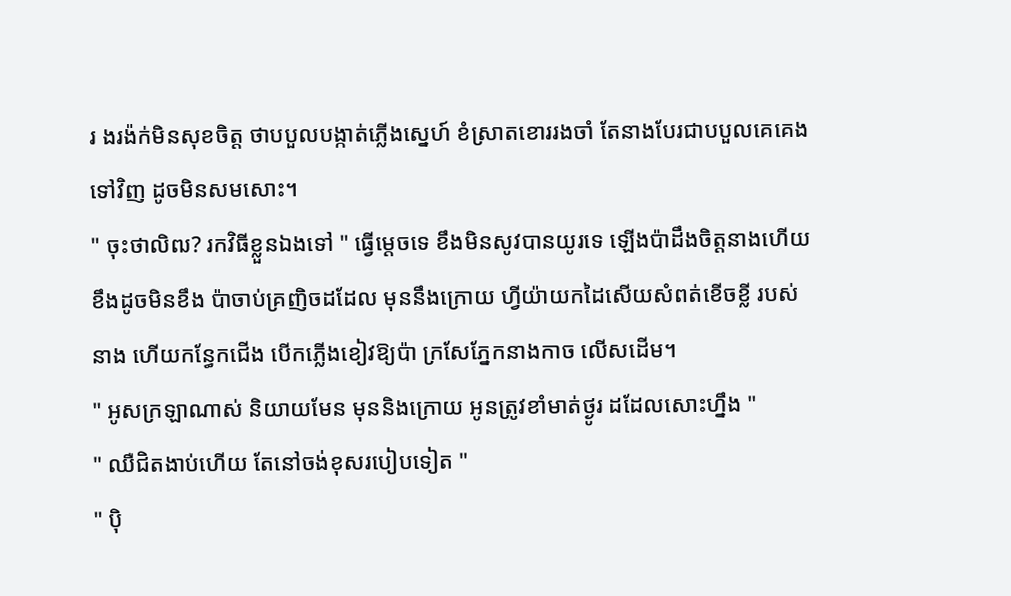រ ងរង៉ក់មិនសុខចិត្ត ថាបបួលបង្កាត់ភ្លើងស្នេហ៍ ខំស្រាតខោររងចាំ តែនាងបែរជាបបួលគេគេងទៅវិញ ដូចមិនសមសោះ។
" ចុះថាលិឍ? រកវិធីខ្លួនឯងទៅ " ធ្វើម្តេចទេ ខឹងមិនសូវបានយូរទេ ឡើងប៉ាដឹងចិត្តនាងហើយ ខឹងដូចមិនខឹង ប៉ាចាប់គ្រញិចដដែល មុននឹងក្រោយ ហ្វីយ៉ាយកដៃសើយសំពត់ខើចខ្លី របស់នាង ហើយកន្ធែកជើង បើកភ្លើងខៀវឱ្យប៉ា ក្រសែភ្នែកនាងកាច លើសដើម។
" អូសក្រឡាណាស់ និយាយមែន មុននិងក្រោយ អូនត្រូវខាំមាត់ថ្ងូរ ដដែលសោះហ្នឹង "
" ឈឺជិតងាប់ហើយ តែនៅចង់ខុសរបៀបទៀត "
" ប៉ិ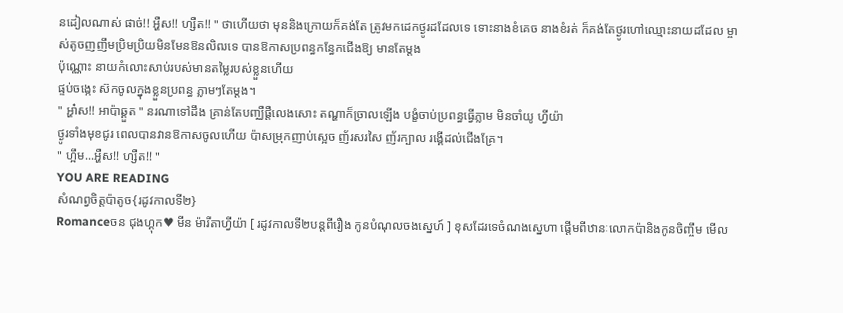នដៀលណាស់ ផាច់!! អ្ហឺស!! ហ្សឺត!! " ថាហើយថា មុននិងក្រោយក៏គង់តែ ត្រូវមកដេកថ្ងូរដដែលទេ ទោះនាងខំគេច នាងខំរត់ ក៏គង់តែថ្ងូរហៅឈ្មោះនាយដដែល ម្ចាស់តូចញញឹមប្រិមប្រិយមិនមែនឱនលិឍទេ បានឱកាសប្រពន្ធកន្ធែកជើងឱ្យ មានតែម្តង
ប៉ុណ្ណោះ នាយកំលោះសាប់របស់មានតម្លៃរបស់ខ្លួនហើយ
ផ្ទប់ចង្កេះ ស៊កចូលក្នុងខ្លួនប្រពន្ធ ភ្លាមៗតែម្តង។
" អ្ហា៎ស!! អាប៉ាឆ្គួត " នរណាទៅដឹង គ្រាន់តែបញ្ឈឺផ្តឺលេងសោះ តណ្ហាក៏ច្រាលឡើង បង្ខំចាប់ប្រពន្ធធ្វើភ្លាម មិនចាំយូ ហ្វីយ៉ា
ថ្ងូរទាំងមុខជូរ ពេលបានវានឱកាសចូលហើយ ប៉ាសម្រុកញាប់ស្អេច ញ័រសរសៃ ញ័រក្បាល រង្គើដល់ជើងគ្រែ។
" ហ្អឹម...អ្ហឺស!! ហ្សឺត!! "
YOU ARE READING
សំណព្វចិត្តប៉ាតូច{រដូវកាលទី២}
Romanceចន ជុងហ្គុក♥ មីន ម៉ារីតាហ្វីយ៉ា [ រដូវកាលទី២បន្តពីរឿង កូនបំណុលចងស្នេហ៍ ] ខុសដែរទេចំណងស្នេហា ផ្តើមពីឋានៈលោកប៉ានិងកូនចិញ្ចឹម មើល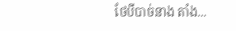ថែបីបាច់នាង តាំង...